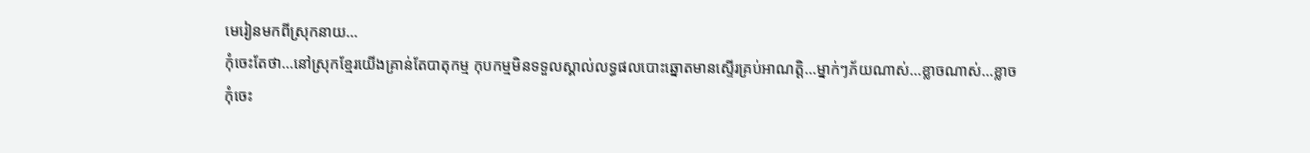មេរៀនមកពីស្រុកនាយ…
កុំចេះតែថា…នៅស្រុកខ្មែរយើងគ្រាន់តែបាតុកម្ម កុបកម្មមិនទទួលស្គាល់លទ្ធផលបោះឆ្នោតមានស្ទើរគ្រប់អាណត្តិ…ម្នាក់ៗភ័យណាស់…ខ្លាចណាស់…ខ្លាច
កុំចេះ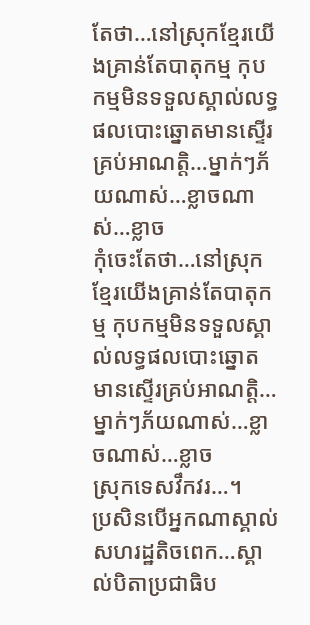តែថា…នៅស្រុកខ្មែរយើងគ្រាន់តែបាតុកម្ម កុបកម្មមិនទទួលស្គាល់លទ្ធផលបោះឆ្នោតមានស្ទើរគ្រប់អាណត្តិ…ម្នាក់ៗភ័យណាស់…ខ្លាចណាស់…ខ្លាច
កុំចេះតែថា…នៅស្រុកខ្មែរយើងគ្រាន់តែបាតុកម្ម កុបកម្មមិនទទួលស្គាល់លទ្ធផលបោះឆ្នោតមានស្ទើរគ្រប់អាណត្តិ…ម្នាក់ៗភ័យណាស់…ខ្លាចណាស់…ខ្លាច
ស្រុកទេសវឹកវរ…។
ប្រសិនបើអ្នកណាស្គាល់សហរដ្ឋតិចពេក…ស្គាល់បិតាប្រជាធិប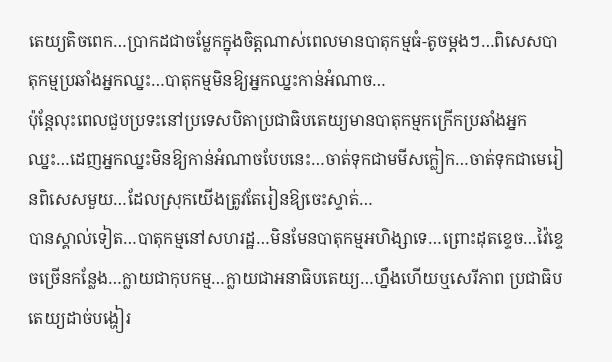តេយ្យតិចពេក…ប្រាកដជាចម្លែកក្នុងចិត្តណាស់ពេលមានបាតុកម្មធំ-តូចម្តងៗ…ពិសេសបាតុកម្មប្រឆាំងអ្នកឈ្នះ…បាតុកម្មមិនឱ្យអ្នកឈ្នះកាន់អំណាច…
ប៉ុន្តែលុះពេលជួបប្រទះនៅប្រទេសបិតាប្រជាធិបតេយ្យមានបាតុកម្មកក្រើកប្រឆាំងអ្នកឈ្នះ…ដេញអ្នកឈ្នះមិនឱ្យកាន់អំណាចបែបនេះ…ចាត់ទុកជាមមីសក្លៀក…ចាត់ទុកជាមេរៀនពិសេសមួយ…ដែលស្រុកយើងត្រូវតែរៀនឱ្យចេះស្ទាត់…
បានស្គាល់ទៀត…បាតុកម្មនៅសហរដ្ឋ…មិនមែនបាតុកម្មអហិង្សាទេ…ព្រោះដុតខ្ទេច…វ៉ៃខ្ទេចច្រើនកន្លែង…ក្លាយជាកុបកម្ម…ក្លាយជាអនាធិបតេយ្យ…ហ្នឹងហើយឬសេរីភាព ប្រជាធិបតេយ្យដាច់បង្ហៀរ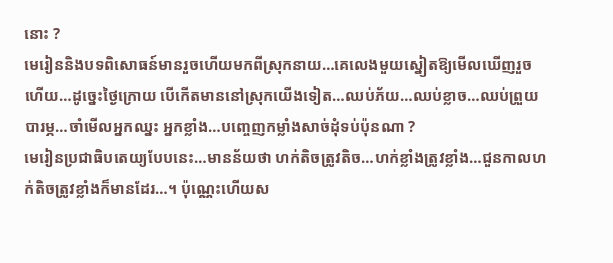នោះ ?
មេរៀននិងបទពិសោធន៍មានរួចហើយមកពីស្រុកនាយ…គេលេងមួយស្នៀតឱ្យមើលឃើញរួចហើយ…ដូច្នេះថ្ងៃក្រោយ បើកើតមាននៅស្រុកយើងទៀត…ឈប់ភ័យ…ឈប់ខ្លាច…ឈប់ព្រួយបារម្ភ…ចាំមើលអ្នកឈ្នះ អ្នកខ្លាំង…បញ្ចេញកម្លាំងសាច់ដុំទប់ប៉ុនណា ?
មេរៀនប្រជាធិបតេយ្យបែបនេះ…មានន័យថា ហក់តិចត្រូវតិច…ហក់ខ្លាំងត្រូវខ្លាំង…ជួនកាលហក់តិចត្រូវខ្លាំងក៏មានដែរ…។ ប៉ុណ្ណេះហើយស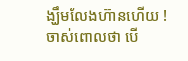ង្ឃឹមលែងហ៊ានហើយ !
ចាស់ពោលថា បើ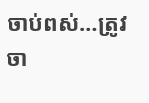ចាប់ពស់…ត្រូវចា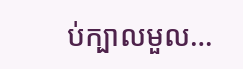ប់ក្បាលមួល…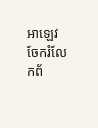អាឡេវ
ចែករំលែកព័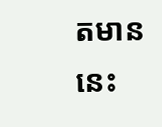តមាននេះ